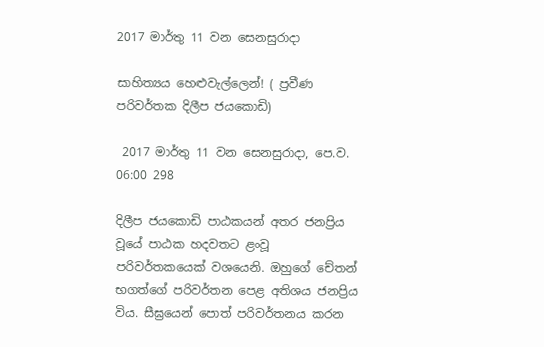2017 මාර්තු 11 වන සෙනසුරාදා

සාහිත්‍යය හෙළුවැල්ලෙන්! ( ප්‍රවීණ පරිවර්තක දිලීප ජයකොඩි)

 2017 මාර්තු 11 වන සෙනසුරාදා, පෙ.ව. 06:00 298

දිලීප ජයකොඩි පාඨකයන් අතර ජනප්‍රිය වූයේ පාඨක හදවතට ළංවූ පරිවර්තකයෙක් වශයෙනි. ඔහුගේ චේතන් භගත්ගේ පරිවර්තන පෙළ අතිශය ජනප්‍රිය විය. සීඝ්‍රයෙන් පොත් පරිවර්තනය කරන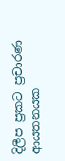දිලීප ප්‍රකට ප්‍රචාරණ ආයතනයක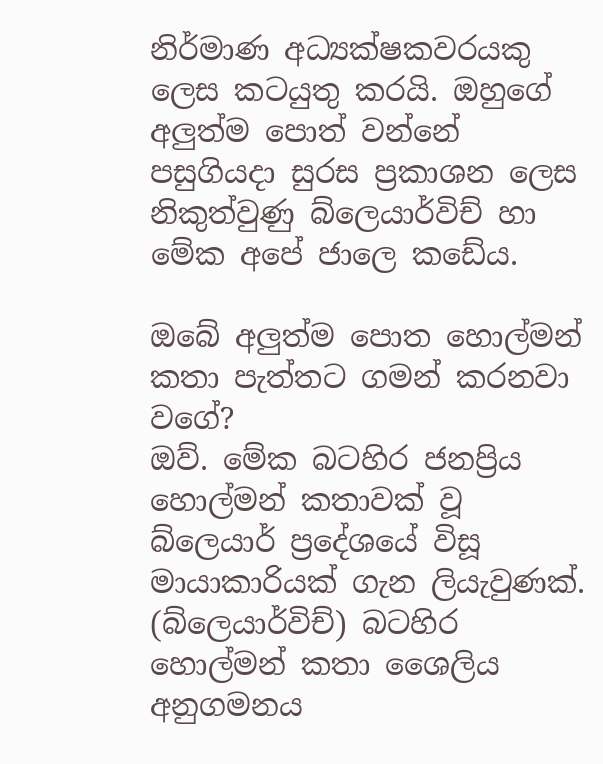නිර්මාණ අධ්‍යක්ෂකවරයකු ලෙස කටයුතු කරයි. ඔහුගේ අලුත්ම පොත් වන්නේ පසුගියදා සුරස ප්‍රකාශන ලෙස නිකුත්වුණු බ්ලෙයාර්විච් හා මේක අපේ ජාලෙ කඩේය.

ඔබේ අලුත්ම පොත ‍හොල්මන් කතා පැත්තට ගමන් කරනවා වගේ?
ඔව්. මේක බටහිර ජනප්‍රිය හොල්මන් කතාවක් වූ බ්ලෙයාර් ප්‍රදේශයේ විසූ මායාකාරියක් ගැන ලියැවුණක්. (බ්ලෙයාර්විච්) බටහිර හොල්මන් කතා ශෛලිය අනුගමනය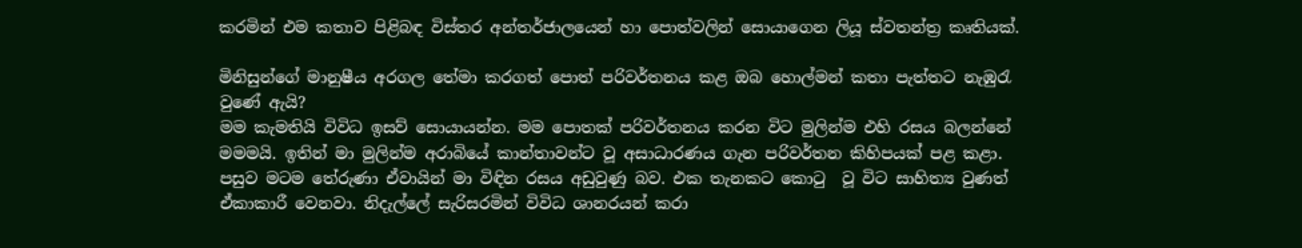කරමින් එම කතාව පිළිබඳ විස්තර අන්තර්ජාලයෙන් හා පොත්වලින් සොයාගෙන ලියූ ස්වතන්ත්‍ර කෘතියක්.

මිනිසුන්ගේ මානුෂීය අරගල තේමා කරගත් පොත් පරිවර්තනය කළ ඔබ හොල්මන් කතා පැත්තට නැඹුරැ වුණේ ඇයි?
මම කැමතියි විවිධ ඉසව් සොයායන්න. මම පොතක් පරිවර්තනය කරන විට මුලින්ම එහි රසය බලන්නේ මමමයි. ඉතින් මා මුලින්ම අරාබියේ කාන්තාවන්ට වූ අසාධාරණය ගැන පරිවර්තන කිහිපයක් පළ කළා. පසුව මටම තේරුණා ඒවායින් මා විඳින රසය අඩුවුණු බව. එක තැනකට කොටු  වූ විට සාහිත්‍ය වුණත් ඒකාකාරී වෙනවා. නිදැල්ලේ සැරිසරමින් විවිධ ශානරයන් කරා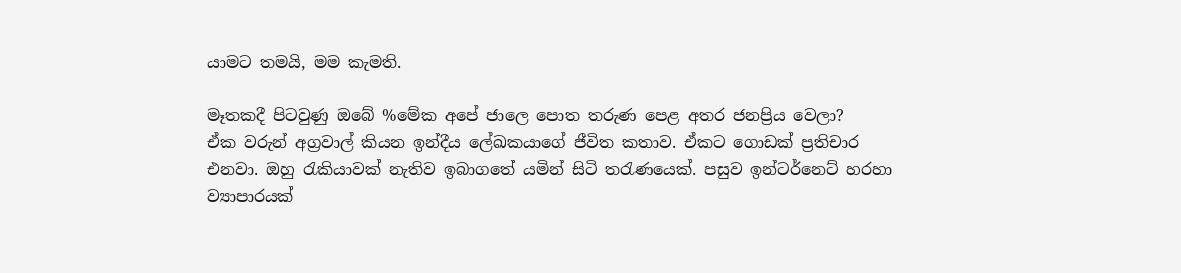යාමට තමයි, මම කැමති.

මෑතකදී පිටවුණු ඔබේ %මේක අපේ ජාලෙ පොත තරුණ පෙළ අතර ජනප්‍රිය වෙලා?
ඒක වරුන් අග්‍රවාල් කියන ඉන්දීය ලේඛකයාගේ ජීවිත කතාව. ඒකට ගොඩක් ප්‍රතිචාර එනවා. ඔහු රැකියාවක් නැතිව ඉබාගතේ යමින් සිටි තරැණයෙක්. පසුව ඉන්ටර්නෙට් හරහා ව්‍යාපාරයක්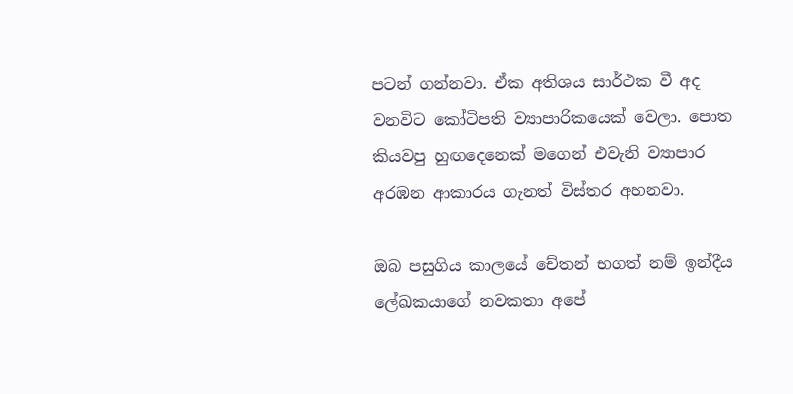පටන් ගන්නවා. ඒක අතිශය සාර්ථක වී අද වනවිට කෝටිපති ව්‍යාපාරිකයෙක් වෙලා. පොත කියවපු හුඟදෙනෙක් මගෙන් එවැනි ව්‍යාපාර අරඹන ආකාරය ගැනත් විස්තර අහනවා.

ඔබ පසුගිය කාලයේ චේතන් භගත් නම් ඉන්දීය ලේඛකයාගේ නවකතා අපේ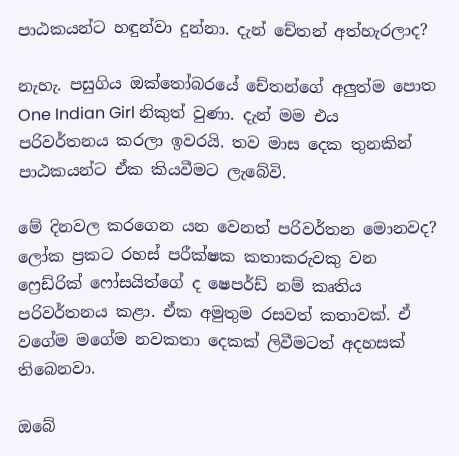පාඨකයන්ට හඳුන්වා දුන්නා. දැන් චේතන් අත්හැරලාද?

නැහැ. පසුගිය ඔක්තෝබරයේ චේතන්ගේ අලුත්ම පොත One Indian Girl නිකුත් වුණා. දැන් මම එය පරිවර්තනය කරලා ඉවරයි. තව මාස දෙක තුනකින් පාඨකයන්ට ඒක කියවීමට ලැබේවි.

මේ දිනවල කරගෙන යන වෙනත් පරිවර්තන මොනවද?
ලෝක ප්‍රකට රහස් පරීක්ෂක කතාකරුවකු වන ෆ්‍රෙඩ්රික් ෆෝසයිත්ගේ ද ෂෙපර්ඩ් නම් කෘතිය පරිවර්තනය කළා. ඒක අමුතුම රසවත් කතාවක්. ඒ වගේම මගේම නවකතා දෙකක් ලිවීමටත් අදහසක් තිබෙනවා.

ඔබේ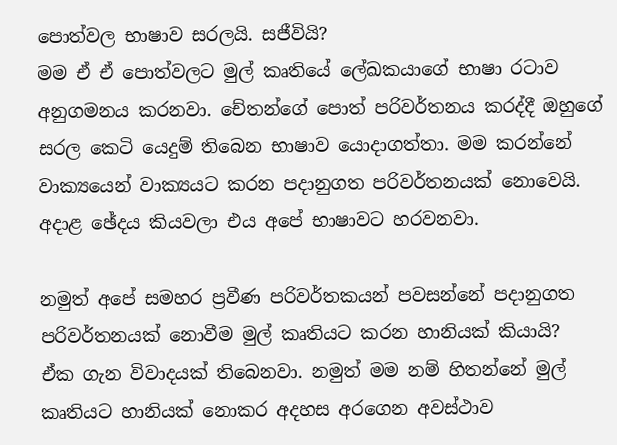පොත්වල භාෂාව සරලයි. සජීවියි?
මම ඒ ඒ පොත්වලට මුල් කෘතියේ ලේඛකයාගේ භාෂා රටාව අනුගමනය කරනවා. චේතන්ගේ පොත් පරිවර්තනය කරද්දී ඔහුගේ සරල කෙටි යෙදුම් තිබෙන භාෂාව යොදාගත්තා. මම කරන්නේ වාක්‍යයෙන් වාක්‍යයට කරන පදානුගත පරිවර්තනයක් නොවෙයි. අදාළ ඡේදය කියවලා එය අපේ භාෂාවට හරවනවා.

නමුත් අපේ සමහර ප්‍රවීණ පරිවර්තකයන් පවසන්නේ පදානුගත පරිවර්තනයක් නොවීම මුල් කෘතියට කරන හානියක් කියායි?
ඒක ගැන විවාදයක් තිබෙනවා. නමුත් මම නම් හිතන්නේ මුල් කෘතියට හානියක් නොකර අදහස අරගෙන අවස්ථාව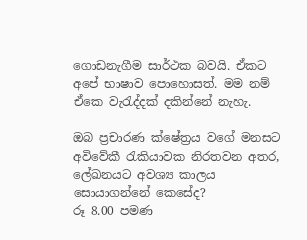ගොඩනැගීම සාර්ථක බවයි. ඒකට අපේ භාෂාව පොහොසත්. මම නම් ඒකෙ වැරැද්දක් දකින්නේ නැහැ.

ඔබ ප්‍රචාරණ ක්ෂේත්‍රය වගේ මනසට අවිවේකී රැකියාවක නිරතවන අතර, ලේඛනයට අවශ්‍ය කාලය සොයාගන්නේ කෙසේද?
රූ 8.00 පමණ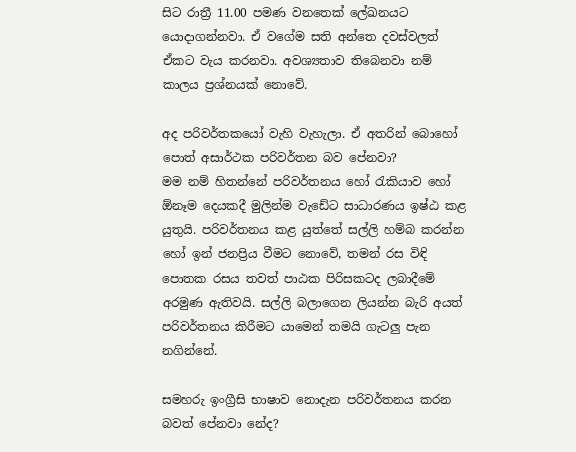සිට රාත්‍රී 11.00 පමණ වනතෙක් ලේඛනයට යොදාගන්නවා. ඒ වගේම සති අන්තෙ දවස්වලත් ඒකට වැය කරනවා. අවශ්‍යතාව තිබෙනවා නම් කාලය ප්‍රශ්නයක් නොවේ.

අද පරිවර්තකයෝ වැහි වැහැලා. ඒ අතරින් බොහෝ පොත් අසාර්ථක පරිවර්තන බව පේනවා?
මම නම් හිතන්නේ පරිවර්තනය හෝ රැකියාව හෝ ඕනෑම දෙයකදී මුලින්ම වැඩේට සාධාරණය ඉෂ්ඨ කළ යුතුයි. පරිවර්තනය කළ යුත්තේ සල්ලි හම්බ කරන්න හෝ ඉන් ජනප්‍රිය වීමට නොවේ, තමන් රස විඳි පොතක රසය තවත් පාඨක පිරිසකටද ලබාදීමේ අරමුණ ඇතිවයි. සල්ලි බලාගෙන ලියන්න බැරි අයත් පරිවර්තනය කිරීමට යාමෙන් තමයි ගැටලු පැන නගින්නේ.

සමහරු ඉංග්‍රීසි භාෂාව නොදැන පරිවර්තනය කරන බවත් පේනවා නේද?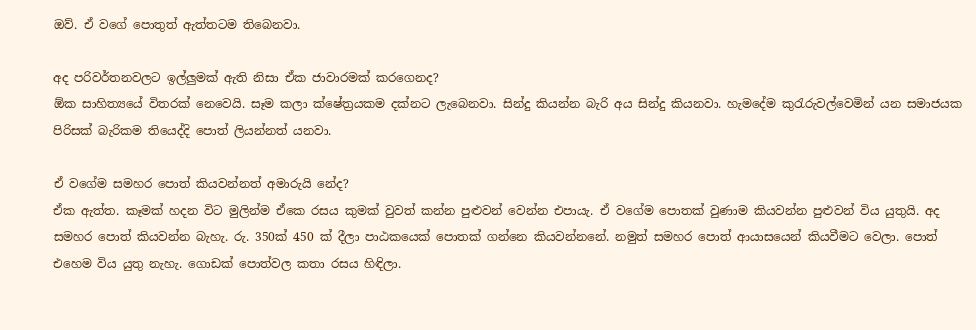ඔව්. ඒ වගේ පොතුත් ඇත්තටම තිබෙනවා.

අද පරිවර්තනවලට ඉල්ලුමක් ඇති නිසා ඒක ජාවාරමක් කරගෙනද?
ඕක සාහිත්‍යයේ විතරක් නෙවෙයි. සෑම කලා ක්ෂේත්‍රයකම දක්නට ලැබෙනවා. සින්දු කියන්න බැරි අය සින්දු කියනවා. හැමදේම කුරැරුවල්වෙමින් යන සමාජයක පිරිසක් බැරිකම තියෙද්දි පොත් ලියන්නත් යනවා.

ඒ වගේම සමහර පොත් කියවන්නත් අමාරුයි නේද?
ඒක ඇත්ත. කෑමක් හදන විට මුලින්ම ඒකෙ රසය කුමක් වුවත් කන්න පුළුවන් වෙන්න එපායැ. ඒ වගේම පොතක් වුණාම කියවන්න පුළුවන් විය යුතුයි. අද සමහර පොත් කියවන්න බැහැ. රු. 350ක් 450 ක් දීලා පාඨකයෙක් පොතක් ගන්නෙ කියවන්නනේ. නමුත් සමහර පොත් ආයාසයෙන් කියවීමට වෙලා. පොත් එහෙම විය යුතු නැහැ. ගොඩක් පොත්වල කතා රසය හිඳිලා.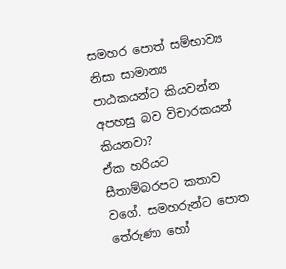සමහර පොත් සම්භාව්‍ය නිසා සාමාන්‍ය පාඨකයන්ට කියවන්න අපහසු බව විචාරකයන් කියනවා?
ඒක හරියට සීතාම්බරපට කතාව වගේ. සමහරුන්ට පොත තේරුණා හෝ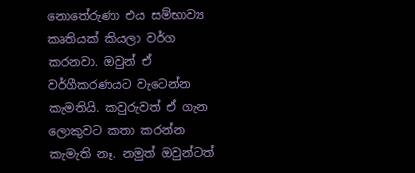නොතේරුණා එය සම්භාව්‍ය කෘතියක් කියලා වර්ග කරනවා. ඔවුන් ඒ වර්ගීකරණයට වැටෙන්න කැමතියි. කවුරුවත් ඒ ගැන ලොකුවට කතා කරන්න කැමැති නෑ. නමුත් ඔවුන්ටත්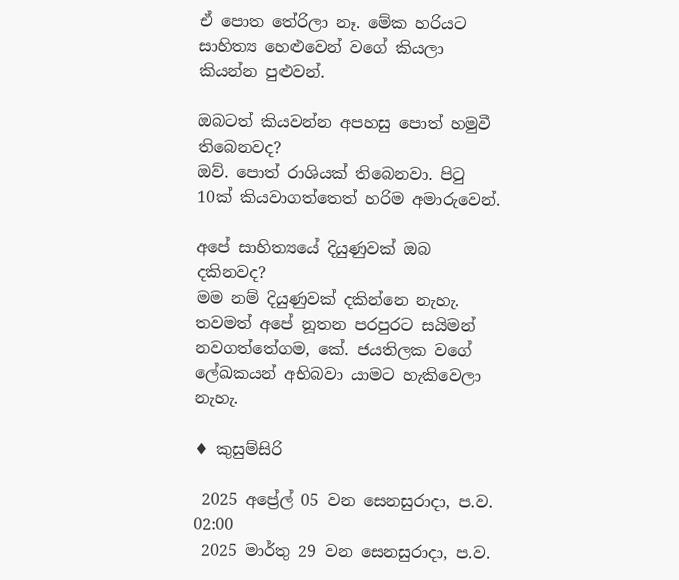ඒ පොත තේරිලා නෑ. මේක හරියට සාහිත්‍ය හෙළුවෙන් වගේ කියලා කියන්න පුළුවන්.

ඔබටත් කියවන්න අපහසු පොත් හමුවී තිබෙනවද?
ඔව්. පොත් රාශියක් තිබෙනවා. පිටු 10ක් කියවාගත්තෙත් හරිම අමාරුවෙන්.

අපේ සාහිත්‍යයේ දියුණුවක් ඔබ දකිනවද?
මම නම් දියුණුවක් දකින්නෙ නැහැ. තවමත් අපේ නූතන පරපුරට සයිමන් නවගත්තේගම, කේ. ජයතිලක වගේ ලේඛකයන් අභිබවා යාමට හැකිවෙලා නැහැ.

♦ කුසුම්සිරි

 2025 අප්‍රේල් 05 වන සෙනසුරාදා, ප.ව. 02:00
 2025 මාර්තු 29 වන සෙනසුරාදා, ප.ව.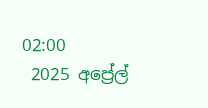02:00
 2025 අප්‍රේල්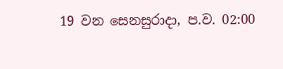19 වන සෙනසුරාදා, ප.ව. 02:00